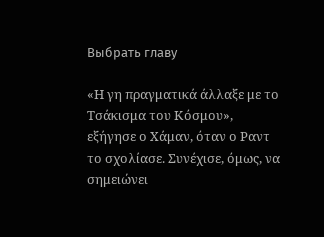Выбрать главу

«Η γη πραγματικά άλλαξε με το Τσάκισμα του Κόσμου», εξήγησε ο Χάμαν, όταν ο Ραντ το σχολίασε. Συνέχισε, όμως, να σημειώνει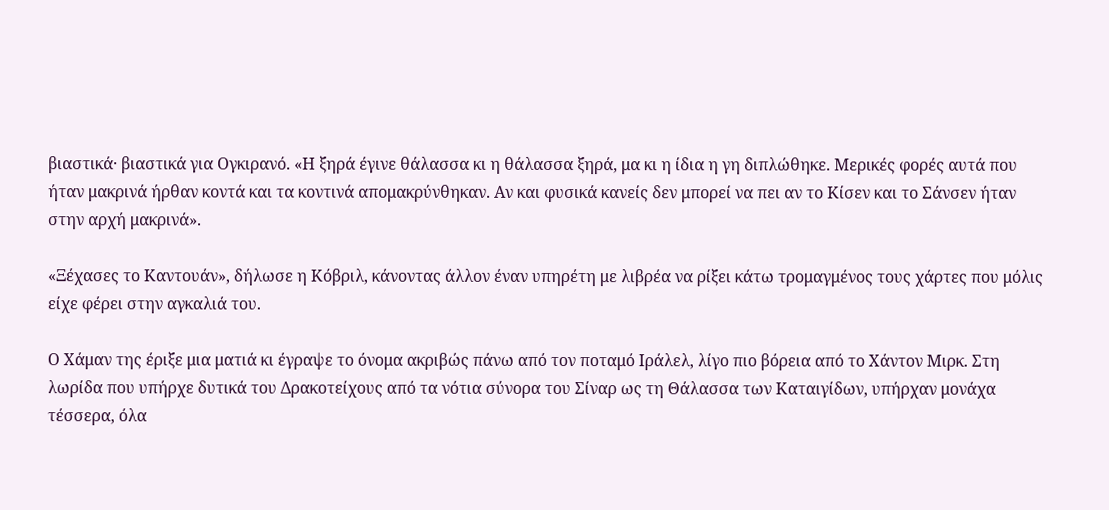βιαστικά· βιαστικά για Ογκιρανό. «Η ξηρά έγινε θάλασσα κι η θάλασσα ξηρά, μα κι η ίδια η γη διπλώθηκε. Μερικές φορές αυτά που ήταν μακρινά ήρθαν κοντά και τα κοντινά απομακρύνθηκαν. Αν και φυσικά κανείς δεν μπορεί να πει αν το Κίσεν και το Σάνσεν ήταν στην αρχή μακρινά».

«Ξέχασες το Καντουάν», δήλωσε η Κόβριλ, κάνοντας άλλον έναν υπηρέτη με λιβρέα να ρίξει κάτω τρομαγμένος τους χάρτες που μόλις είχε φέρει στην αγκαλιά του.

Ο Χάμαν της έριξε μια ματιά κι έγραψε το όνομα ακριβώς πάνω από τον ποταμό Ιράλελ, λίγο πιο βόρεια από το Χάντον Μιρκ. Στη λωρίδα που υπήρχε δυτικά του Δρακοτείχους από τα νότια σύνορα του Σίναρ ως τη Θάλασσα των Καταιγίδων, υπήρχαν μονάχα τέσσερα, όλα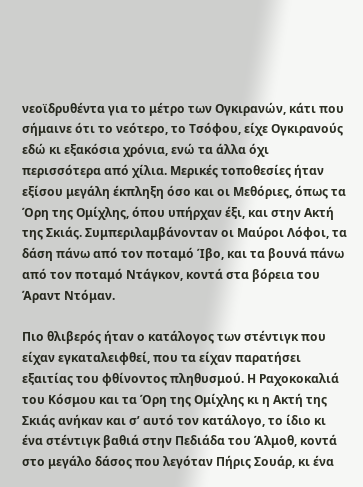νεοϊδρυθέντα για το μέτρο των Ογκιρανών, κάτι που σήμαινε ότι το νεότερο, το Τσόφου, είχε Ογκιρανούς εδώ κι εξακόσια χρόνια, ενώ τα άλλα όχι περισσότερα από χίλια. Μερικές τοποθεσίες ήταν εξίσου μεγάλη έκπληξη όσο και οι Μεθόριες, όπως τα Όρη της Ομίχλης, όπου υπήρχαν έξι, και στην Ακτή της Σκιάς. Συμπεριλαμβάνονταν οι Μαύροι Λόφοι, τα δάση πάνω από τον ποταμό Ίβο, και τα βουνά πάνω από τον ποταμό Ντάγκον, κοντά στα βόρεια του Άραντ Ντόμαν.

Πιο θλιβερός ήταν ο κατάλογος των στέντιγκ που είχαν εγκαταλειφθεί, που τα είχαν παρατήσει εξαιτίας του φθίνοντος πληθυσμού. Η Ραχοκοκαλιά του Κόσμου και τα Όρη της Ομίχλης κι η Ακτή της Σκιάς ανήκαν και σ’ αυτό τον κατάλογο, το ίδιο κι ένα στέντιγκ βαθιά στην Πεδιάδα του Άλμοθ, κοντά στο μεγάλο δάσος που λεγόταν Πήρις Σουάρ, κι ένα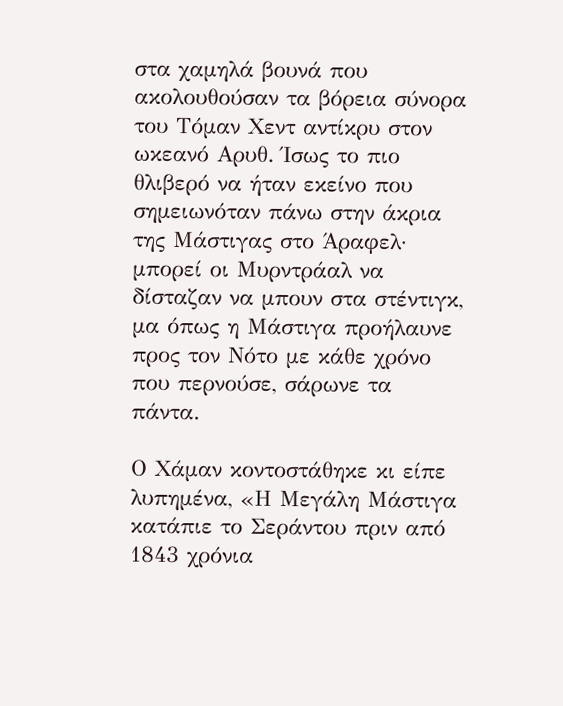στα χαμηλά βουνά που ακολουθούσαν τα βόρεια σύνορα του Τόμαν Χεντ αντίκρυ στον ωκεανό Αρυθ. Ίσως το πιο θλιβερό να ήταν εκείνο που σημειωνόταν πάνω στην άκρια της Μάστιγας στο Άραφελ· μπορεί οι Μυρντράαλ να δίσταζαν να μπουν στα στέντιγκ, μα όπως η Μάστιγα προήλαυνε προς τον Νότο με κάθε χρόνο που περνούσε, σάρωνε τα πάντα.

Ο Χάμαν κοντοστάθηκε κι είπε λυπημένα, «Η Μεγάλη Μάστιγα κατάπιε το Σεράντου πριν από 1843 χρόνια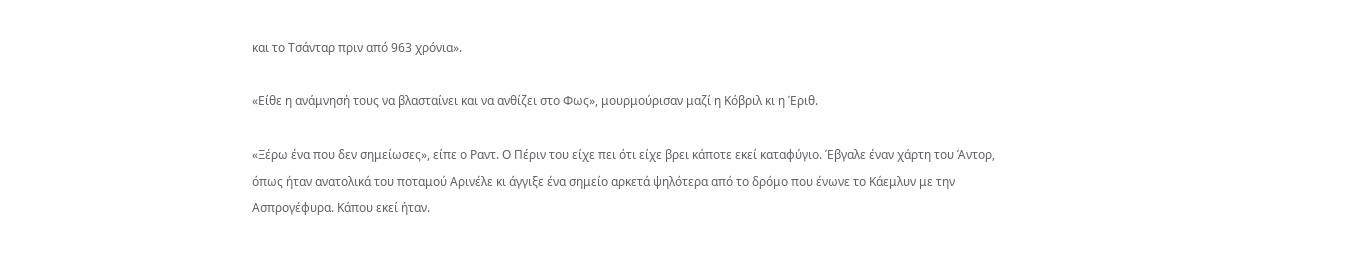και το Τσάνταρ πριν από 963 χρόνια».

«Είθε η ανάμνησή τους να βλασταίνει και να ανθίζει στο Φως», μουρμούρισαν μαζί η Κόβριλ κι η Έριθ.

«Ξέρω ένα που δεν σημείωσες», είπε ο Ραντ. Ο Πέριν του είχε πει ότι είχε βρει κάποτε εκεί καταφύγιο. Έβγαλε έναν χάρτη του Άντορ, όπως ήταν ανατολικά του ποταμού Αρινέλε κι άγγιξε ένα σημείο αρκετά ψηλότερα από το δρόμο που ένωνε το Κάεμλυν με την Ασπρογέφυρα. Κάπου εκεί ήταν.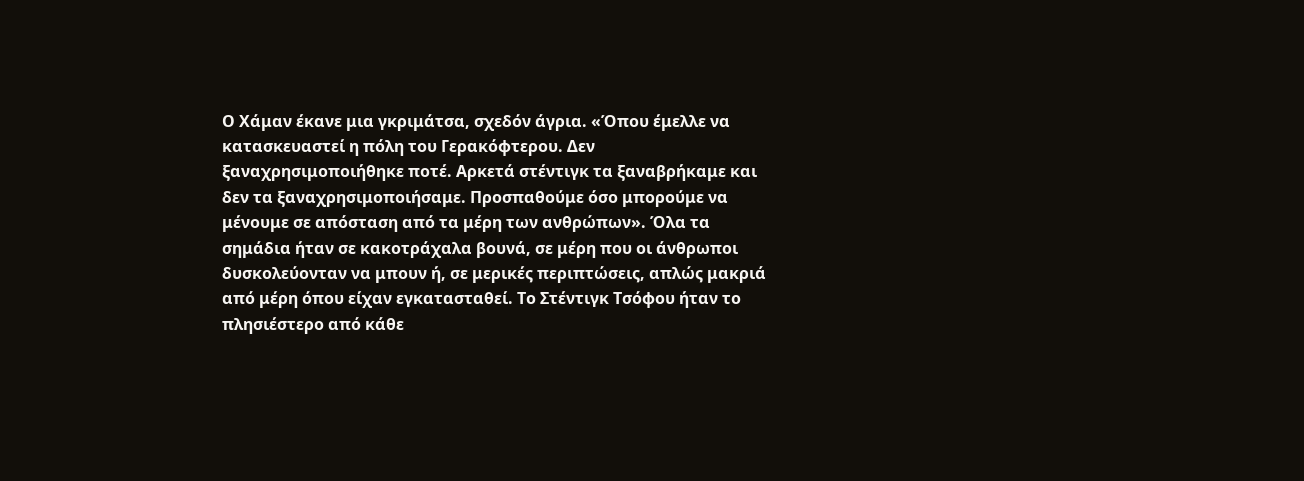Ο Χάμαν έκανε μια γκριμάτσα, σχεδόν άγρια. «Όπου έμελλε να κατασκευαστεί η πόλη του Γερακόφτερου. Δεν ξαναχρησιμοποιήθηκε ποτέ. Αρκετά στέντιγκ τα ξαναβρήκαμε και δεν τα ξαναχρησιμοποιήσαμε. Προσπαθούμε όσο μπορούμε να μένουμε σε απόσταση από τα μέρη των ανθρώπων». Όλα τα σημάδια ήταν σε κακοτράχαλα βουνά, σε μέρη που οι άνθρωποι δυσκολεύονταν να μπουν ή, σε μερικές περιπτώσεις, απλώς μακριά από μέρη όπου είχαν εγκατασταθεί. Το Στέντιγκ Τσόφου ήταν το πλησιέστερο από κάθε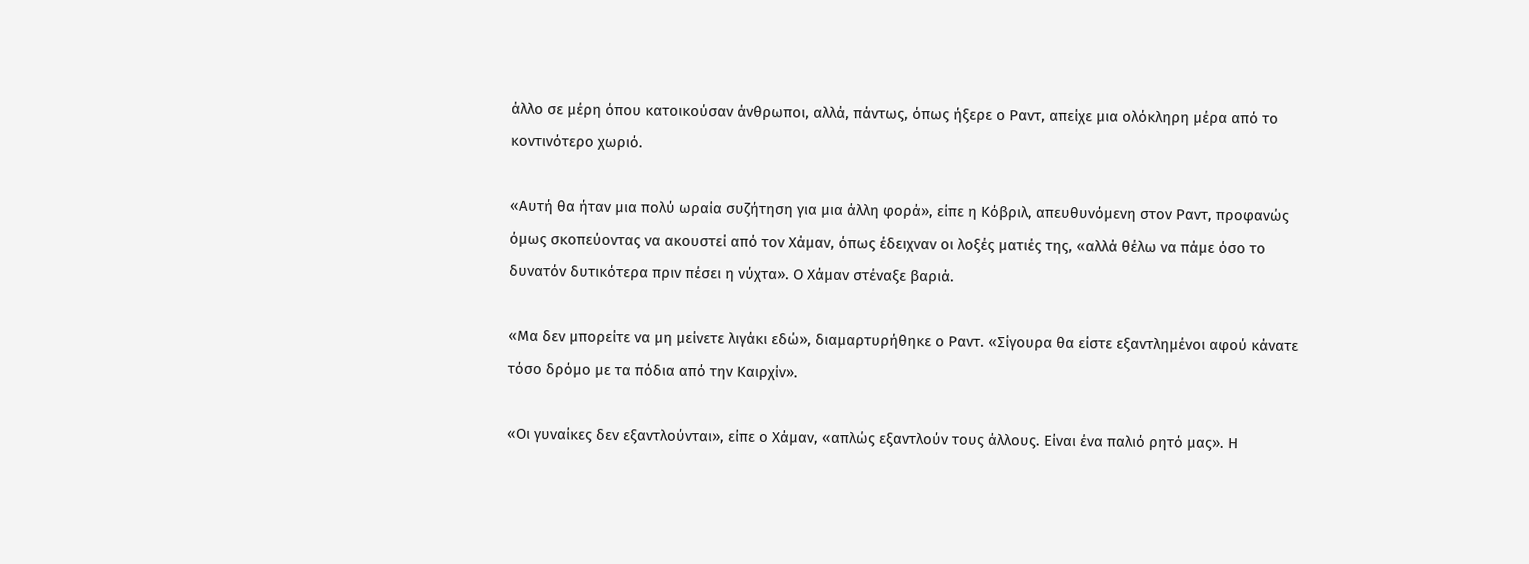άλλο σε μέρη όπου κατοικούσαν άνθρωποι, αλλά, πάντως, όπως ήξερε ο Ραντ, απείχε μια ολόκληρη μέρα από το κοντινότερο χωριό.

«Αυτή θα ήταν μια πολύ ωραία συζήτηση για μια άλλη φορά», είπε η Κόβριλ, απευθυνόμενη στον Ραντ, προφανώς όμως σκοπεύοντας να ακουστεί από τον Χάμαν, όπως έδειχναν οι λοξές ματιές της, «αλλά θέλω να πάμε όσο το δυνατόν δυτικότερα πριν πέσει η νύχτα». Ο Χάμαν στέναξε βαριά.

«Μα δεν μπορείτε να μη μείνετε λιγάκι εδώ», διαμαρτυρήθηκε ο Ραντ. «Σίγουρα θα είστε εξαντλημένοι αφού κάνατε τόσο δρόμο με τα πόδια από την Καιρχίν».

«Οι γυναίκες δεν εξαντλούνται», είπε ο Χάμαν, «απλώς εξαντλούν τους άλλους. Είναι ένα παλιό ρητό μας». Η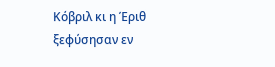Κόβριλ κι η Έριθ ξεφύσησαν εν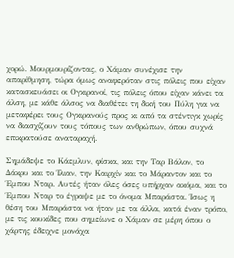χορώ. Μουρμουρίζοντας, ο Χάμαν συνέχισε την απαρίθμηση, τώρα όμως αναφερόταν στις πόλεις που είχαν κατασκευάσει οι Ογκιρανοί, τις πόλεις όπου είχαν κάνει τα άλση, με κάθε άλσος να διαθέτει τη δική του Πύλη για να μεταφέρει τους Ογκιρανούς προς κι από τα στέντιγκ χωρίς να διασχίζουν τους τόπους των ανθρώπων, όπου συχνά επικρατούσε αναταραχή.

Σημάδεψε το Κάεμλυν, φίσκα, και την Ταρ Βάλον, το Δάκρυ και το Ίλιαν, την Καιρχίν και το Μάραντον και το Έμπου Νταρ. Αυτές ήταν όλες όσες υπήρχαν ακόμα, και το Έμπου Νταρ το έγραψε με το όνομα Μπαράστα. Ίσως η θέση του Μπαράστα να ήταν με τα άλλα, κατά έναν τρόπο, με τις κουκίδες που σημείωνε ο Χάμαν σε μέρη όπου ο χάρτης έδειχνε μονάχα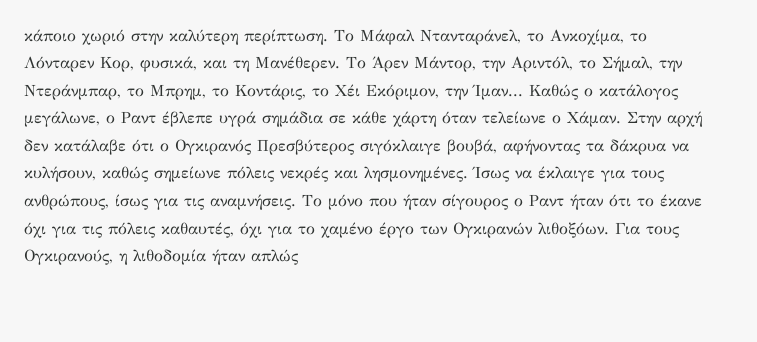κάποιο χωριό στην καλύτερη περίπτωση. Το Μάφαλ Ντανταράνελ, το Ανκοχίμα, το Λόνταρεν Κορ, φυσικά, και τη Μανέθερεν. Το Άρεν Μάντορ, την Αριντόλ, το Σήμαλ, την Ντεράνμπαρ, το Μπρημ, το Κοντάρις, το Χέι Εκόριμον, την Ίμαν... Καθώς ο κατάλογος μεγάλωνε, ο Ραντ έβλεπε υγρά σημάδια σε κάθε χάρτη όταν τελείωνε ο Χάμαν. Στην αρχή δεν κατάλαβε ότι ο Ογκιρανός Πρεσβύτερος σιγόκλαιγε βουβά, αφήνοντας τα δάκρυα να κυλήσουν, καθώς σημείωνε πόλεις νεκρές και λησμονημένες. Ίσως να έκλαιγε για τους ανθρώπους, ίσως για τις αναμνήσεις. Το μόνο που ήταν σίγουρος ο Ραντ ήταν ότι το έκανε όχι για τις πόλεις καθαυτές, όχι για το χαμένο έργο των Ογκιρανών λιθοξόων. Για τους Ογκιρανούς, η λιθοδομία ήταν απλώς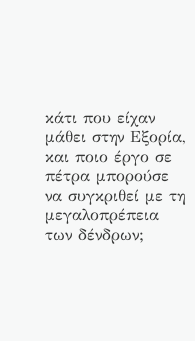κάτι που είχαν μάθει στην Εξορία, και ποιο έργο σε πέτρα μπορούσε να συγκριθεί με τη μεγαλοπρέπεια των δένδρων;